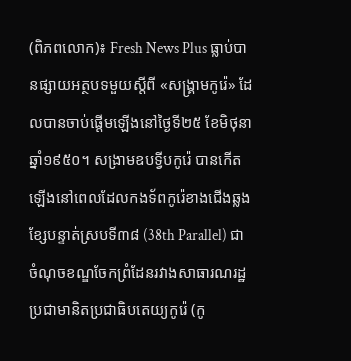(ពិភពលោក)៖ Fresh News Plus ធ្លាប់បានផ្សាយអត្ថបទមួយស្តីពី «សង្រ្គាមកូរ៉េ» ដែលបានចាប់ផ្តើមឡើងនៅថ្ងៃទី២៥ ខែមិថុនា ឆ្នាំ១៩៥០។ សង្រាមឧបទ្វីបកូរ៉េ បានកើតឡើងនៅពេលដែលកងទ័ពកូរ៉េខាងជើងឆ្លងខ្សែបន្ទាត់ស្របទី៣៨ (38th Parallel) ជាចំណុចខណ្ឌចែកព្រំដែនរវាងសាធារណរដ្ឋប្រជាមានិតប្រជាធិបតេយ្យកូរ៉េ (កូ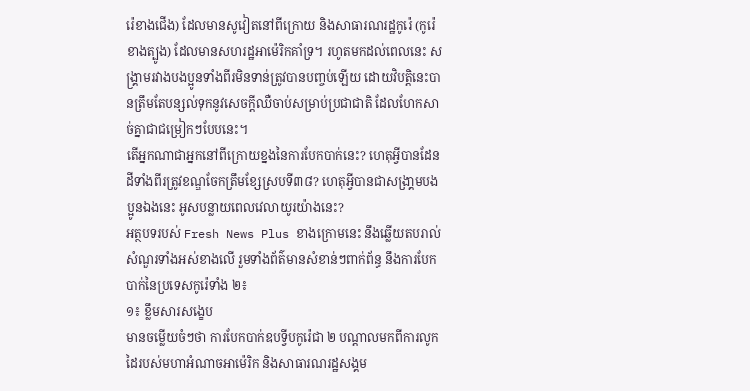រ៉េខាងជើង) ដែលមានសូវៀតនៅពីក្រោយ និងសាធារណរដ្ឋកូរ៉េ (កូរ៉េខាងត្បូង) ដែលមានសហរដ្ឋអាម៉េរិកគាំទ្រ។ រហូតមកដល់ពេលនេះ សង្គ្រាមរវាងបងប្អូនទាំងពីរមិនទាន់ត្រូវបានបញ្ចប់ឡើយ ដោយវិបត្តិនេះបានត្រឹមតែបន្សល់ទុកនូវសេចក្តីឈឺចាប់សម្រាប់ប្រជាជាតិ ដែលហែកសាច់គ្នាជាជម្រៀកៗបែបនេះ។
តើអ្នកណាជាអ្នកនៅពីក្រោយខ្នងនៃការបែកបាក់នេះ? ហេតុអ្វីបានដែនដីទាំងពីរត្រូវខណ្ឌចែកត្រឹមខ្សែស្របទី៣៨? ហេតុអ្វីបានជាសង្រា្គមបងប្អូនឯងនេះ អូសបន្លាយពេលវេលាយូរយ៉ាងនេះ?
អត្ថបទរបស់ Fresh News Plus ខាងក្រោមនេះ នឹងឆ្លើយតបរាល់សំណួរទាំងអស់ខាងលើ រួមទាំងព័ត៌មានសំខាន់ៗពាក់ព័ន្ធ នឹងការបែកបាក់នៃប្រទេសកូរ៉េទាំង ២៖
១៖ ខ្លឹមសារសង្ខេប
មានចម្លើយចំៗថា ការបែកបាក់ឧបទ្វីបកូរ៉េជា ២ បណ្តាលមកពីការលូកដៃរបស់មហាអំណាចអាម៉េរិក និងសាធារណរដ្ឋសង្គម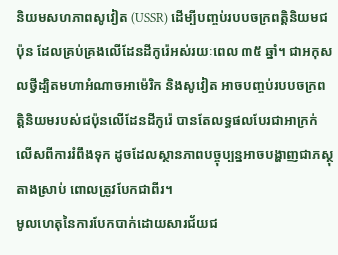និយមសហភាពសូវៀត (USSR) ដើម្បីបញ្ចប់របបចក្រពតិ្តនិយមជប៉ុន ដែលគ្រប់គ្រងលើដែនដីកូរ៉េអស់រយៈពេល ៣៥ ឆ្នាំ។ ជាអកុសលថ្វីដ្បិតមហាអំណាចអាម៉េរិក និងសូវៀត អាចបញ្ចប់របបចក្រពត្តិនិយមរបស់ជប៉ុនលើដែនដីកូរ៉េ បានតែលទ្ធផលបែរជាអាក្រក់លើសពីការរំពឹងទុក ដូចដែលស្ថានភាពបច្ចុប្បន្នអាចបង្ហាញជាភស្ថុតាងស្រាប់ ពោលត្រូវបែកជាពីរ។
មូលហេតុនៃការបែកបាក់ដោយសារជ័យជ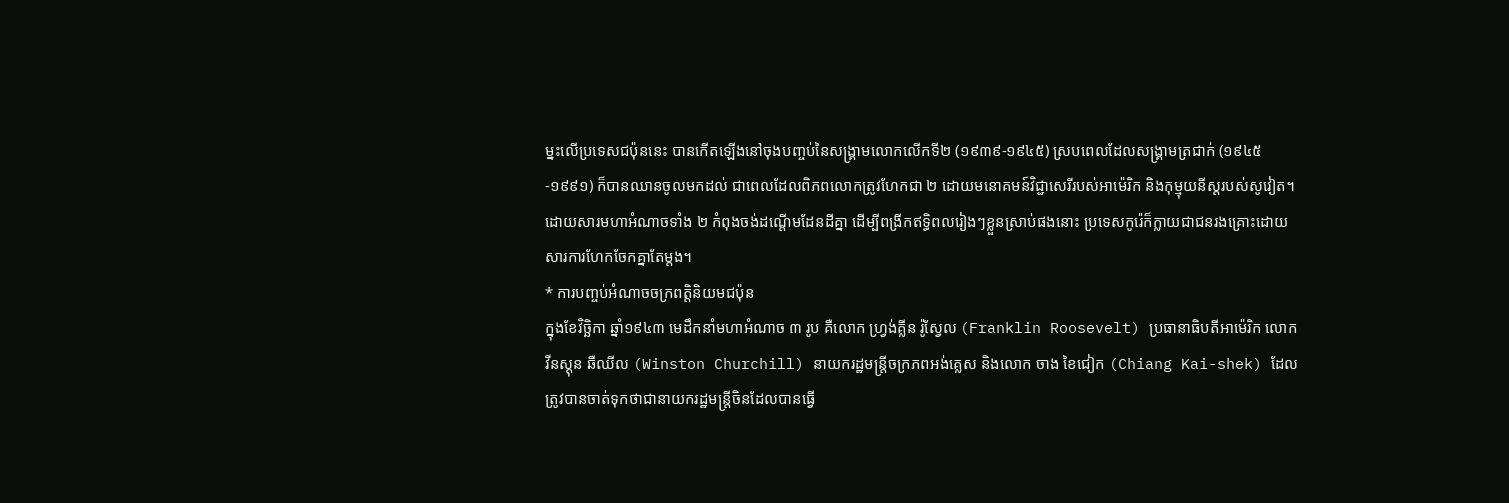ម្នះលើប្រទេសជប៉ុននេះ បានកើតឡើងនៅចុងបញ្ចប់នៃសង្គ្រាមលោកលើកទី២ (១៩៣៩-១៩៤៥) ស្របពេលដែលសង្គ្រាមត្រជាក់ (១៩៤៥-១៩៩១) ក៏បានឈានចូលមកដល់ ជាពេលដែលពិភពលោកត្រូវហែកជា ២ ដោយមនោគមន៍វិជ្ជាសេរីរបស់អាម៉េរិក និងកុម្មុយនីស្តរបស់សូវៀត។ ដោយសារមហាអំណាចទាំង ២ កំពុងចង់ដណ្តើមដែនដីគ្នា ដើម្បីពង្រីកឥទ្ធិពលរៀងៗខ្លួនស្រាប់ផងនោះ ប្រទេសកូរ៉េក៏ក្លាយជាជនរងគ្រោះដោយសារការហែកចែកគ្នាតែម្តង។
* ការបញ្ចប់អំណាចចក្រពតិ្តនិយមជប៉ុន
ក្នុងខែវិច្ឆិកា ឆ្នាំ១៩៤៣ មេដឹកនាំមហាអំណាច ៣ រូប គឺលោក ហ្វ្រង់គ្លីន រ៉ូស្វែល (Franklin Roosevelt) ប្រធានាធិបតីអាម៉េរិក លោក វីនស្តុន ឆឺឈីល (Winston Churchill) នាយករដ្ឋមន្ត្រីចក្រភពអង់គ្លេស និងលោក ចាង ខៃជៀក (Chiang Kai-shek) ដែលត្រូវបានចាត់ទុកថាជានាយករដ្ឋមន្ត្រីចិនដែលបានធ្វើ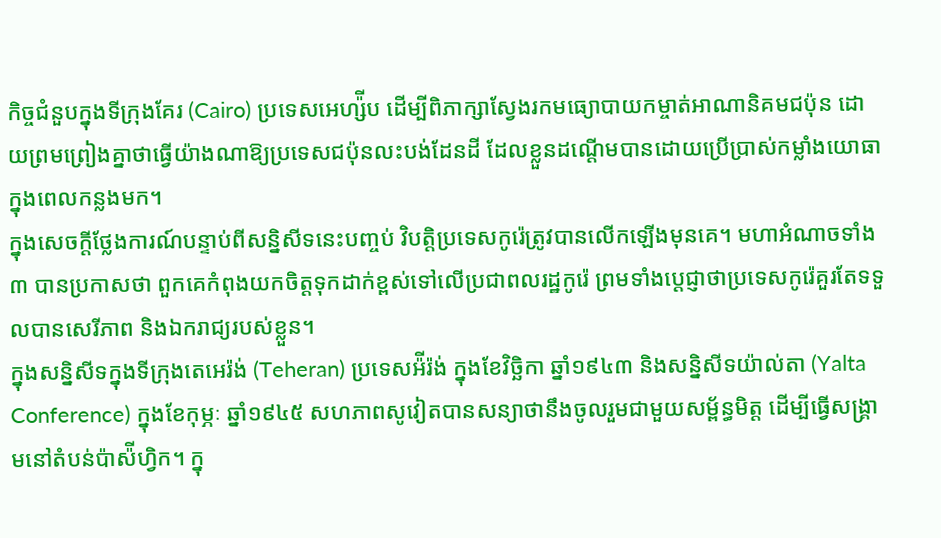កិច្ចជំនួបក្នុងទីក្រុងគែរ (Cairo) ប្រទេសអេហ្ស៉ីប ដើម្បីពិភាក្សាស្វែងរកមធ្យោបាយកម្ចាត់អាណានិគមជប៉ុន ដោយព្រមព្រៀងគ្នាថាធ្វើយ៉ាងណាឱ្យប្រទេសជប៉ុនលះបង់ដែនដី ដែលខ្លួនដណ្តើមបានដោយប្រើប្រាស់កម្លាំងយោធាក្នុងពេលកន្លងមក។
ក្នុងសេចក្តីថ្លែងការណ៍បន្ទាប់ពីសន្និសីទនេះបញ្ចប់ វិបត្តិប្រទេសកូរ៉េត្រូវបានលើកឡើងមុនគេ។ មហាអំណាចទាំង ៣ បានប្រកាសថា ពួកគេកំពុងយកចិត្តទុកដាក់ខ្ពស់ទៅលើប្រជាពលរដ្ឋកូរ៉េ ព្រមទាំងប្តេជ្ញាថាប្រទេសកូរ៉េគួរតែទទួលបានសេរីភាព និងឯករាជ្យរបស់ខ្លួន។
ក្នុងសន្និសីទក្នុងទីក្រុងតេអេរ៉ង់ (Teheran) ប្រទេសអ៉ីរ៉ង់ ក្នុងខែវិច្ឆិកា ឆ្នាំ១៩៤៣ និងសនិ្នសីទយ៉ាល់តា (Yalta Conference) ក្នុងខែកុម្ភៈ ឆ្នាំ១៩៤៥ សហភាពសូវៀតបានសន្យាថានឹងចូលរួមជាមួយសម្ព័ន្ធមិត្ត ដើម្បីធ្វើសង្គ្រាមនៅតំបន់ប៉ាស៉ីហ្វិក។ ក្នុ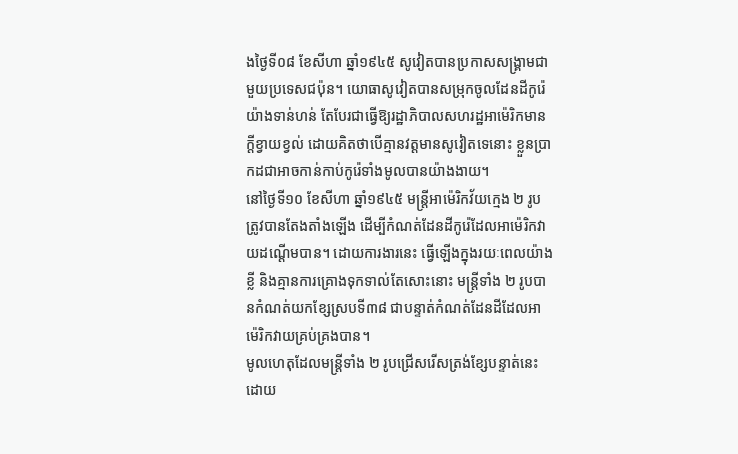ងថ្ងៃទី០៨ ខែសីហា ឆ្នាំ១៩៤៥ សូវៀតបានប្រកាសសង្គ្រាមជាមួយប្រទេសជប៉ុន។ យោធាសូវៀតបានសម្រុកចូលដែនដីកូរ៉េយ៉ាងទាន់ហន់ តែបែរជាធ្វើឱ្យរដ្ឋាភិបាលសហរដ្ឋអាម៉េរិកមានក្តីខ្វាយខ្វល់ ដោយគិតថាបើគ្មានវត្តមានសូវៀតទេនោះ ខ្លួនប្រាកដជាអាចកាន់កាប់កូរ៉េទាំងមូលបានយ៉ាងងាយ។
នៅថ្ងៃទី១០ ខែសីហា ឆ្នាំ១៩៤៥ មន្ត្រីអាម៉េរិកវ័យក្មេង ២ រូប ត្រូវបានតែងតាំងឡើង ដើម្បីកំណត់ដែនដីកូរ៉េដែលអាម៉េរិកវាយដណ្តើមបាន។ ដោយការងារនេះ ធ្វើឡើងក្នុងរយៈពេលយ៉ាងខ្លី និងគ្មានការគ្រោងទុកទាល់តែសោះនោះ មន្ត្រីទាំង ២ រូបបានកំណត់យកខ្សែស្របទី៣៨ ជាបន្ទាត់កំណត់ដែនដីដែលអាម៉េរិកវាយគ្រប់គ្រងបាន។
មូលហេតុដែលមន្ត្រីទាំង ២ រូបជ្រើសរើសត្រង់ខ្សែបន្ទាត់នេះ ដោយ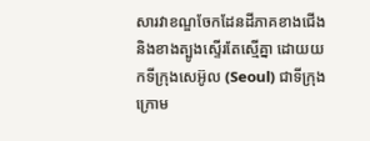សារវាខណ្ឌចែកដែនដីភាគខាងជើង និងខាងត្បូងស្ទើរតែស្មើគ្នា ដោយយកទីក្រុងសេអ៊ូល (Seoul) ជាទីក្រុងក្រោម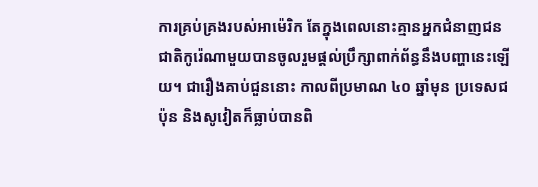ការគ្រប់គ្រងរបស់អាម៉េរិក តែក្នុងពេលនោះគ្មានអ្នកជំនាញជនជាតិកូរ៉េណាមួយបានចូលរួមផ្តល់ប្រឹក្សាពាក់ព័ន្ធនឹងបញ្ហានេះឡើយ។ ជារឿងគាប់ជួននោះ កាលពីប្រមាណ ៤០ ឆ្នាំមុន ប្រទេសជប៉ុន និងសូវៀតក៏ធ្លាប់បានពិ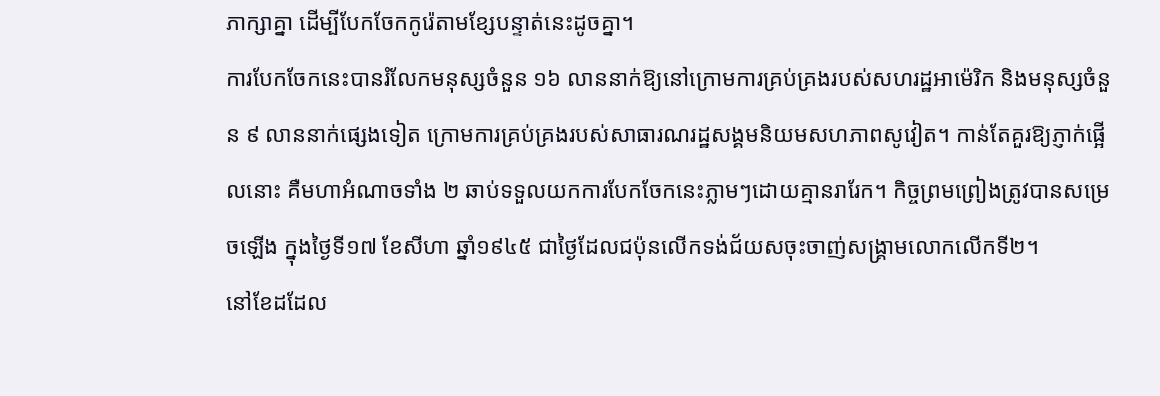ភាក្សាគ្នា ដើម្បីបែកចែកកូរ៉េតាមខ្សែបន្ទាត់នេះដូចគ្នា។
ការបែកចែកនេះបានរំលែកមនុស្សចំនួន ១៦ លាននាក់ឱ្យនៅក្រោមការគ្រប់គ្រងរបស់សហរដ្ឋអាម៉េរិក និងមនុស្សចំនួន ៩ លាននាក់ផ្សេងទៀត ក្រោមការគ្រប់គ្រងរបស់សាធារណរដ្ឋសង្គមនិយមសហភាពសូវៀត។ កាន់តែគួរឱ្យភ្ញាក់ផ្អើលនោះ គឺមហាអំណាចទាំង ២ ឆាប់ទទួលយកការបែកចែកនេះភ្លាមៗដោយគ្មានរារែក។ កិច្ចព្រមព្រៀងត្រូវបានសម្រេចឡើង ក្នុងថ្ងៃទី១៧ ខែសីហា ឆ្នាំ១៩៤៥ ជាថ្ងៃដែលជប៉ុនលើកទង់ជ័យសចុះចាញ់សង្គ្រាមលោកលើកទី២។
នៅខែដដែល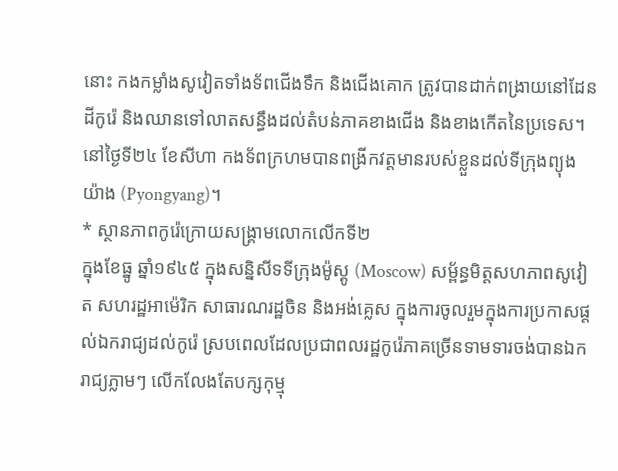នោះ កងកម្លាំងសូវៀតទាំងទ័ពជើងទឹក និងជើងគោក ត្រូវបានដាក់ពង្រាយនៅដែនដីកូរ៉េ និងឈានទៅលាតសន្ធឹងដល់តំបន់ភាគខាងជើង និងខាងកើតនៃប្រទេស។ នៅថ្ងៃទី២៤ ខែសីហា កងទ័ពក្រហមបានពង្រីកវត្តមានរបស់ខ្លួនដល់ទីក្រុងព្យុងយ៉ាង (Pyongyang)។
* ស្ថានភាពកូរ៉េក្រោយសង្គ្រាមលោកលើកទី២
ក្នុងខែធ្នូ ឆ្នាំ១៩៤៥ ក្នុងសន្និសីទទីក្រុងម៉ូស្គូ (Moscow) សម្ព័ន្ធមិត្តសហភាពសូវៀត សហរដ្ឋអាម៉េរិក សាធារណរដ្ឋចិន និងអង់គ្លេស ក្នុងការចូលរួមក្នុងការប្រកាសផ្តល់ឯករាជ្យដល់កូរ៉េ ស្របពេលដែលប្រជាពលរដ្ឋកូរ៉េភាគច្រើនទាមទារចង់បានឯករាជ្យភ្លាមៗ លើកលែងតែបក្សកុម្មុ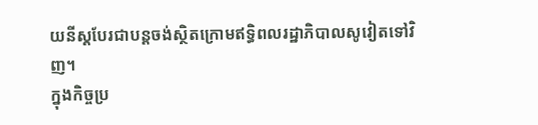យនីស្តបែរជាបន្តចង់ស្ថិតក្រោមឥទ្ធិពលរដ្ឋាភិបាលសូវៀតទៅវិញ។
ក្នុងកិច្ចប្រ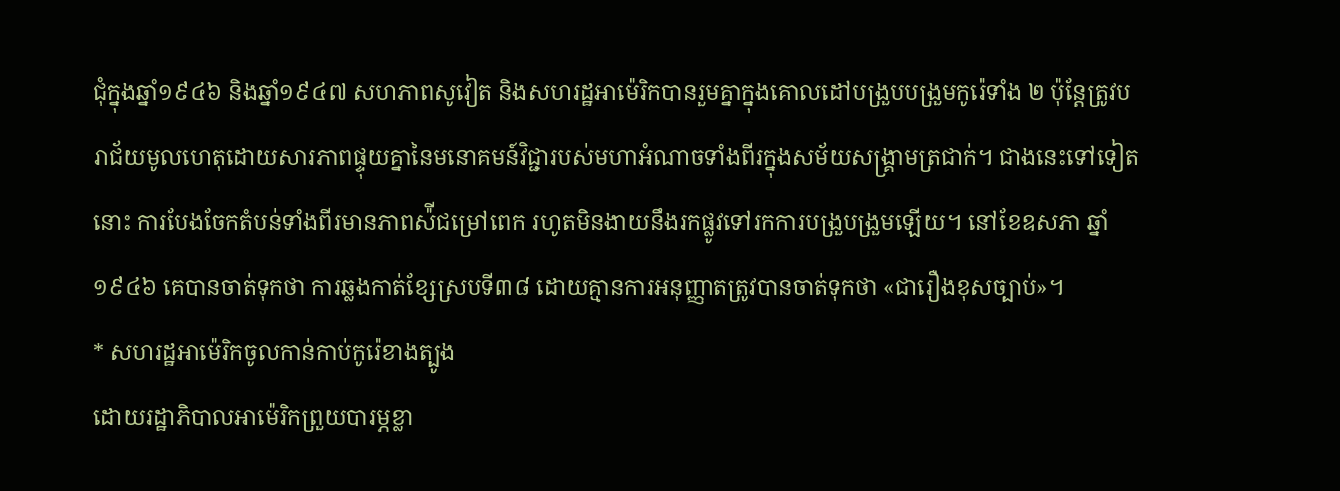ជុំក្នុងឆ្នាំ១៩៤៦ និងឆ្នាំ១៩៤៧ សហភាពសូវៀត និងសហរដ្ឋអាម៉េរិកបានរួមគ្នាក្នុងគោលដៅបង្រួបបង្រួមកូរ៉េទាំង ២ ប៉ុន្តែត្រូវបរាជ័យមូលហេតុដោយសារភាពផ្ទុយគ្នានៃមនោគមន៍វិជ្ជារបស់មហាអំណាចទាំងពីរក្នុងសម័យសង្គ្រាមត្រជាក់។ ជាងនេះទៅទៀតនោះ ការបែងចែកតំបន់ទាំងពីរមានភាពស៉ីជម្រៅពេក រហូតមិនងាយនឹងរកផ្លូវទៅរកការបង្រួបង្រួមឡើយ។ នៅខែឧសភា ឆ្នាំ១៩៤៦ គេបានចាត់ទុកថា ការឆ្លងកាត់ខ្សែស្របទី៣៨ ដោយគ្មានការអនុញ្ញាតត្រូវបានចាត់ទុកថា «ជារឿងខុសច្បាប់»។
* សហរដ្ឋអាម៉េរិកចូលកាន់កាប់កូរ៉េខាងត្បូង
ដោយរដ្ឋាភិបាលអាម៉េរិកព្រួយបារម្ភខ្លា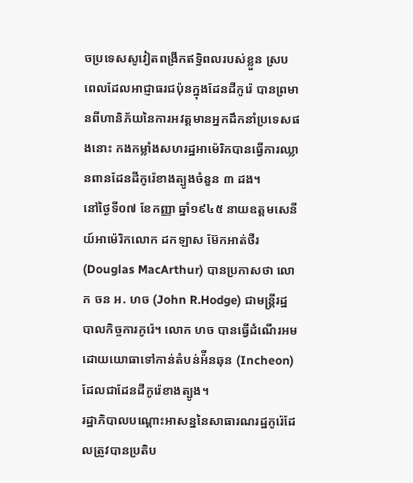ចប្រទេសសូវៀតពង្រីកឥទ្ធិពលរបស់ខ្លួន ស្របពេលដែលអាជ្ញាធរជប៉ុនក្នុងដែនដីកូរ៉េ បានព្រមានពីហានិភ័យនៃការអវត្តមានអ្នកដឹកនាំប្រទេសផងនោះ កងកម្លាំងសហរដ្ឋអាម៉េរិកបានធ្វើការឈ្លានពានដែនដីកូរ៉េខាងត្បូងចំនួន ៣ ដង។
នៅថ្ងៃទី០៧ ខែកញ្ញា ឆ្នាំ១៩៤៥ នាយឧត្តមសេនីយ៍អាម៉េរិកលោក ដកឡាស ម៊ែកអាត់ថឺរ (Douglas MacArthur) បានប្រកាសថា លោក ចន អ. ហច (John R.Hodge) ជាមន្ត្រីរដ្ឋបាលកិច្ចការកូរ៉េ។ លោក ហច បានធ្វើដំណើរអមដោយយោធាទៅកាន់តំបន់អ៉ីនឆុន (Incheon) ដែលជាដែនដីកូរ៉េខាងត្បូង។
រដ្ឋាភិបាលបណ្តោះអាសន្ននៃសាធារណរដ្ឋកូរ៉េដែលត្រូវបានប្រតិប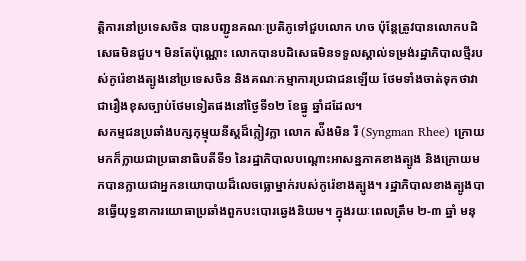ត្តិការនៅប្រទេសចិន បានបញ្ជូនគណៈប្រតិភូទៅជួបលោក ហច ប៉ុន្តែត្រូវបានលោកបដិសេធមិនជួប។ មិនតែប៉ុណ្ណោះ លោកបានបដិសេធមិនទទួលស្គាល់ទម្រង់រដ្ឋាភិបាលថ្មីរបស់កូរ៉េខាងត្បូងនៅប្រទេសចិន និងគណៈកម្មាការប្រជាជនឡើយ ថែមទាំងចាត់ទុកថាវាជារឿងខុសច្បាប់ថែមទៀតផងនៅថ្ងៃទី១២ ខែធ្នូ ឆ្នាំដដែល។
សកម្មជនប្រឆាំងបក្សកុម្មុយនីស្តដ៏ក្លៀវក្លា លោក ស៉ីងមិន រី (Syngman Rhee) ក្រោយមកក៏ក្លាយជាប្រធានាធិបតីទី១ នៃរដ្ឋាភិបាលបណ្ដោះអាសន្នភាគខាងត្បូង និងក្រោយមកបានក្លាយជាអ្នកនយោបាយដ៏លេចធ្លោម្នាក់របស់កូរ៉េខាងត្បូង។ រដ្ឋាភិបាលខាងត្បូងបានធ្វើយុទ្ធនាការយោធាប្រឆាំងពួកបះបោរឆ្វេងនិយម។ ក្នុងរយៈពេលត្រឹម ២-៣ ឆ្នាំ មនុ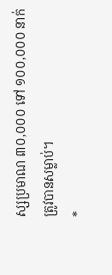ស្សប្រមាណ ៣០,០០០ ទៅ ១០០,០០០ នាក់ត្រូវបានសម្លាប់។
*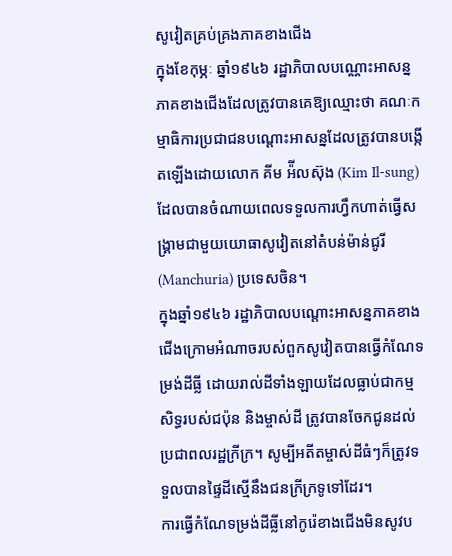សូវៀតគ្រប់គ្រងភាគខាងជើង
ក្នុងខែកុម្ភៈ ឆ្នាំ១៩៤៦ រដ្ឋាភិបាលបណ្ណោះអាសន្នភាគខាងជើងដែលត្រូវបានគេឱ្យឈ្មោះថា គណៈកម្មាធិការប្រជាជនបណ្តោះអាសន្នដែលត្រូវបានបង្កើតឡើងដោយលោក គីម អ៉ីលស៊ុង (Kim Il-sung) ដែលបានចំណាយពេលទទួលការហ្វឹកហាត់ធ្វើសង្គ្រាមជាមួយយោធាសូវៀតនៅតំបន់ម៉ាន់ជូរី (Manchuria) ប្រទេសចិន។
ក្នុងឆ្នាំ១៩៤៦ រដ្ឋាភិបាលបណ្តោះអាសន្នភាគខាងជើងក្រោមអំណាចរបស់ពួកសូវៀតបានធ្វើកំណែទម្រង់ដីធ្លី ដោយរាល់ដីទាំងឡាយដែលធ្លាប់ជាកម្មសិទ្ធរបស់ជប៉ុន និងម្ចាស់ដី ត្រូវបានចែកជូនដល់ប្រជាពលរដ្ឋក្រីក្រ។ សូម្បីអតីតម្ចាស់ដីធំៗក៏ត្រូវទទួលបានផ្ទៃដីស្មើនឹងជនក្រីក្រទូទៅដែរ។
ការធ្វើកំណែទម្រង់ដីធ្លីនៅកូរ៉េខាងជើងមិនសូវប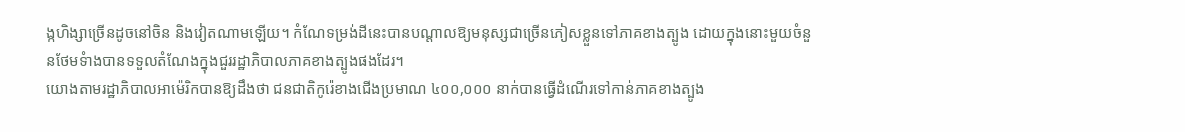ង្កហិង្សាច្រើនដូចនៅចិន និងវៀតណាមឡើយ។ កំណែទម្រង់ដីនេះបានបណ្តាលឱ្យមនុស្សជាច្រើនភៀសខ្លួនទៅភាគខាងត្បូង ដោយក្នុងនោះមួយចំនួនថែមទំាងបានទទួលតំណែងក្នុងជួររដ្ឋាភិបាលភាគខាងត្បូងផងដែរ។
យោងតាមរដ្ឋាភិបាលអាម៉េរិកបានឱ្យដឹងថា ជនជាតិកូរ៉េខាងជើងប្រមាណ ៤០០,០០០ នាក់បានធ្វើដំណើរទៅកាន់ភាគខាងត្បូង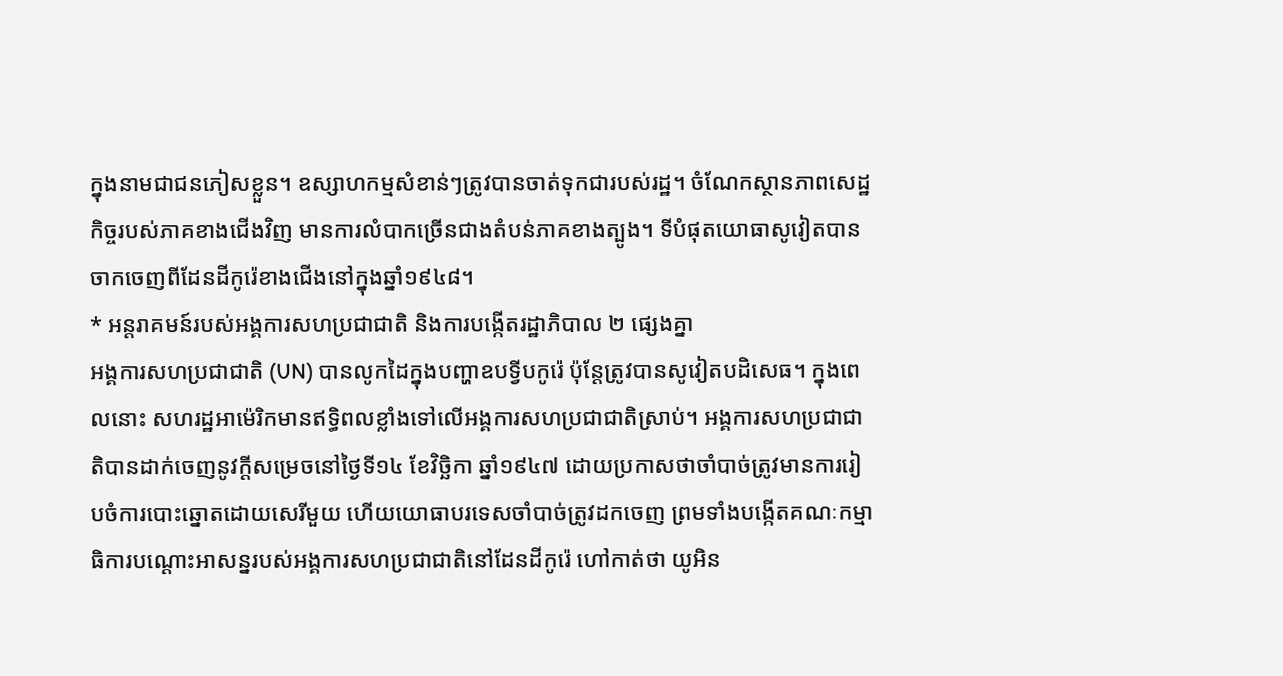ក្នុងនាមជាជនភៀសខ្លួន។ ឧស្សាហកម្មសំខាន់ៗត្រូវបានចាត់ទុកជារបស់រដ្ឋ។ ចំណែកស្ថានភាពសេដ្ឋកិច្ចរបស់ភាគខាងជើងវិញ មានការលំបាកច្រើនជាងតំបន់ភាគខាងត្បូង។ ទីបំផុតយោធាសូវៀតបានចាកចេញពីដែនដីកូរ៉េខាងជើងនៅក្នុងឆ្នាំ១៩៤៨។
* អន្តរាគមន៍របស់អង្គការសហប្រជាជាតិ និងការបង្កើតរដ្ឋាភិបាល ២ ផ្សេងគ្នា
អង្គការសហប្រជាជាតិ (UN) បានលូកដៃក្នុងបញ្ហាឧបទ្វីបកូរ៉េ ប៉ុន្តែត្រូវបានសូវៀតបដិសេធ។ ក្នុងពេលនោះ សហរដ្ឋអាម៉េរិកមានឥទ្ធិពលខ្លាំងទៅលើអង្គការសហប្រជាជាតិស្រាប់។ អង្គការសហប្រជាជាតិបានដាក់ចេញនូវក្តីសម្រេចនៅថ្ងៃទី១៤ ខែវិច្ឆិកា ឆ្នាំ១៩៤៧ ដោយប្រកាសថាចាំបាច់ត្រូវមានការរៀបចំការបោះឆ្នោតដោយសេរីមួយ ហើយយោធាបរទេសចាំបាច់ត្រូវដកចេញ ព្រមទាំងបង្កើតគណៈកម្មាធិការបណ្តោះអាសន្នរបស់អង្គការសហប្រជាជាតិនៅដែនដីកូរ៉េ ហៅកាត់ថា យូអិន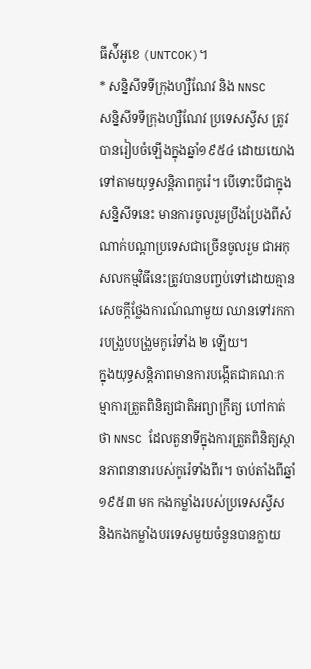ធីស៉ីអូខេ (UNTCOK)។
* សន្និសីទទីក្រុងហ្សឺណែវ និង NNSC
សន្និសីទទីក្រុងហ្សឺណែវ ប្រទេសស្វីស ត្រូវបានរៀបចំឡើងក្នុងឆ្នាំ១៩៥៤ ដោយយោងទៅតាមយុទ្ធសន្តិភាពកូរ៉េ។ បើទោះបីជាក្នុងសនិ្នសីទនេះ មានការចូលរួមប្រឹងប្រែងពីសំណាក់បណ្តាប្រទេសជាច្រើនចូលរួម ជាអកុសលកម្មវិធីនេះត្រូវបានបញ្ចប់ទៅដោយគ្មានសេចក្តីថ្លែងការណ៍ណាមួយ ឈានទៅរកការបង្រួបបង្រួមកូរ៉េទាំង ២ ឡើយ។
ក្នុងយុទ្ធសន្តិភាពមានការបង្កើតជាគណៈកម្មាការត្រួតពិនិត្យជាតិអព្យាក្រឹត្យ ហៅកាត់ថា NNSC ដែលតួនាទីក្នុងការត្រួតពិនិត្យស្ថានភាពនានារបស់កូរ៉េទាំងពីរ។ ចាប់តាំងពីឆ្នាំ១៩៥៣ មក កងកម្លាំងរបស់ប្រទេសស្វីស និងកងកម្លាំងបរទេសមួយចំនួនបានក្លាយ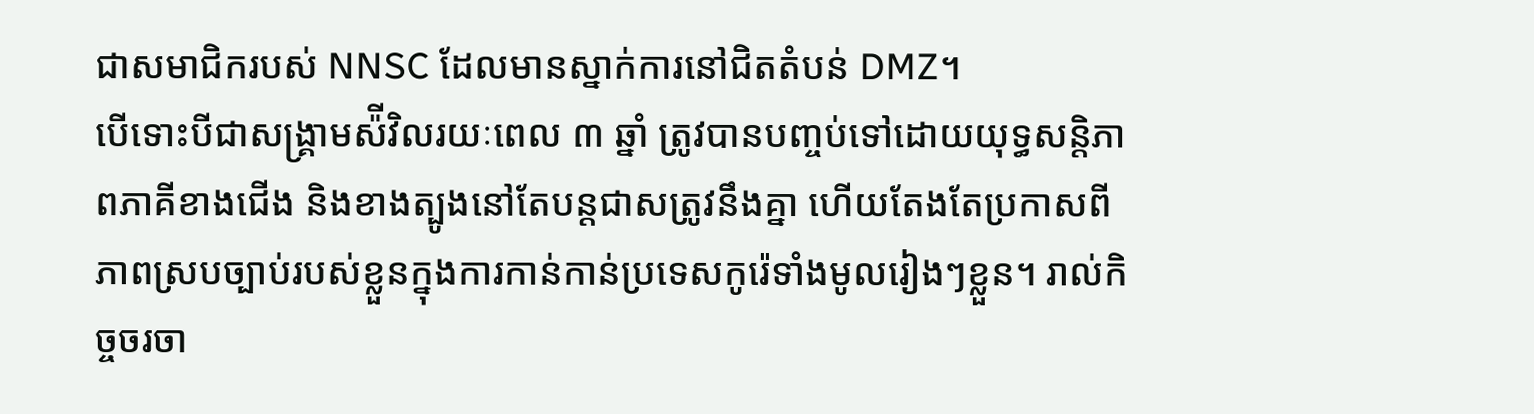ជាសមាជិករបស់ NNSC ដែលមានស្នាក់ការនៅជិតតំបន់ DMZ។
បើទោះបីជាសង្គ្រាមស៉ីវិលរយៈពេល ៣ ឆ្នាំ ត្រូវបានបញ្ចប់ទៅដោយយុទ្ធសនិ្តភាពភាគីខាងជើង និងខាងត្បូងនៅតែបន្តជាសត្រូវនឹងគ្នា ហើយតែងតែប្រកាសពីភាពស្របច្បាប់របស់ខ្លួនក្នុងការកាន់កាន់ប្រទេសកូរ៉េទាំងមូលរៀងៗខ្លួន។ រាល់កិច្ចចរចា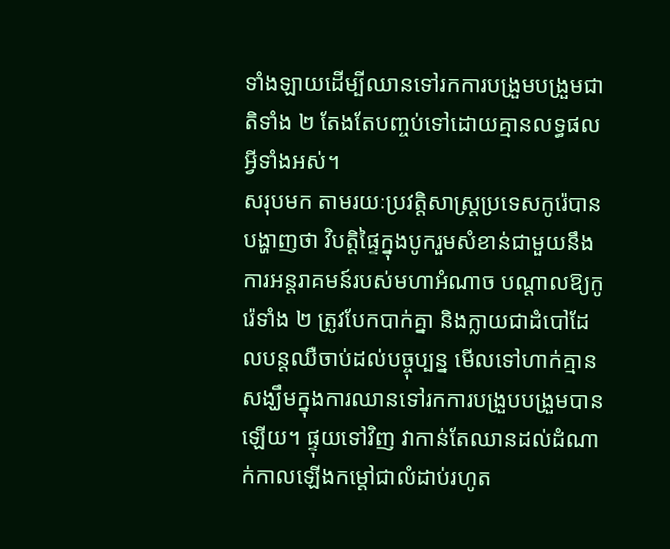ទាំងឡាយដើម្បីឈានទៅរកការបង្រួមបង្រួមជាតិទាំង ២ តែងតែបញ្ចប់ទៅដោយគ្មានលទ្ធផលអ្វីទាំងអស់។
សរុបមក តាមរយៈប្រវត្តិសាស្ត្រប្រទេសកូរ៉េបានបង្ហាញថា វិបត្តិផ្ទៃក្នុងបូករួមសំខាន់ជាមួយនឹងការអន្តរាគមន៍របស់មហាអំណាច បណ្តាលឱ្យកូរ៉េទាំង ២ ត្រូវបែកបាក់គ្នា និងក្លាយជាដំបៅដែលបន្តឈឺចាប់ដល់បច្ចុប្បន្ន មើលទៅហាក់គ្មានសង្ឃឹមក្នុងការឈានទៅរកការបង្រួបបង្រួមបានឡើយ។ ផ្ទុយទៅវិញ វាកាន់តែឈានដល់ដំណាក់កាលឡើងកម្តៅជាលំដាប់រហូត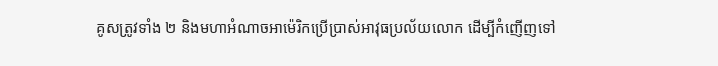គូសត្រូវទាំង ២ និងមហាអំណាចអាម៉េរិកប្រើប្រាស់អាវុធប្រល័យលោក ដើម្បីកំញើញទៅ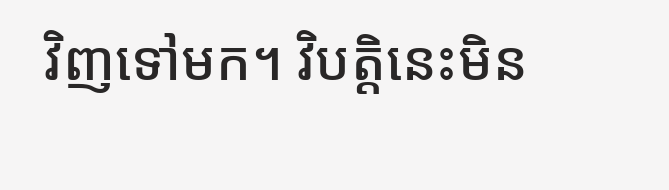វិញទៅមក។ វិបត្តិនេះមិន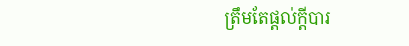ត្រឹមតែផ្តល់ក្តីបារ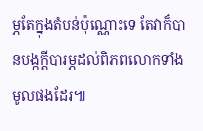ម្ភតែក្នុងតំបន់ប៉ុណ្ណោះទេ តែវាក៏បានបង្កក្តីបារម្ភដល់ពិភពលោកទាំងមូលផងដែរ៕